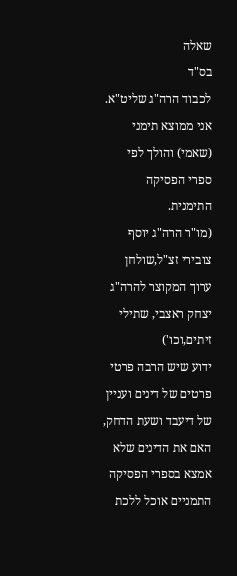שאלה
בס"ד
לכבוד הרה"ג שליט"א.
אני ממוצא תימני (שאמי) והולך לפי ספרי הפסיקה התימנית.
(מו"ר הרה"ג יוסף צובירי זצ"ל,שולחן ערוך המקוצר להרה"ג יצחק ראצבי, שתילי זיתים,וכו')
ידוע שיש הרבה פרטי פרטים של דינים ועניין של דיעבד ושעת הדחק, האם את הדינים שלא אמצא בספרי הפסיקה התמניים אוכל ללכת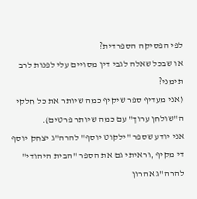לפי הפסיקה הספרדית?
או שבכל שאלה לגבי דין מסויים עלי לפנות לרב תימני?
(אני מעדיף ספר שיקיף כמה שיותר את כל חלקי ה"שולחן ערוך" עם כמה שיותר פרטים).
אני יודע שספר "ילקוט יוסף" להרה"ג יצחק יוסף די מקיף ,וראיתי גם את הספר "הבית היהודי" להרה"ג אהרון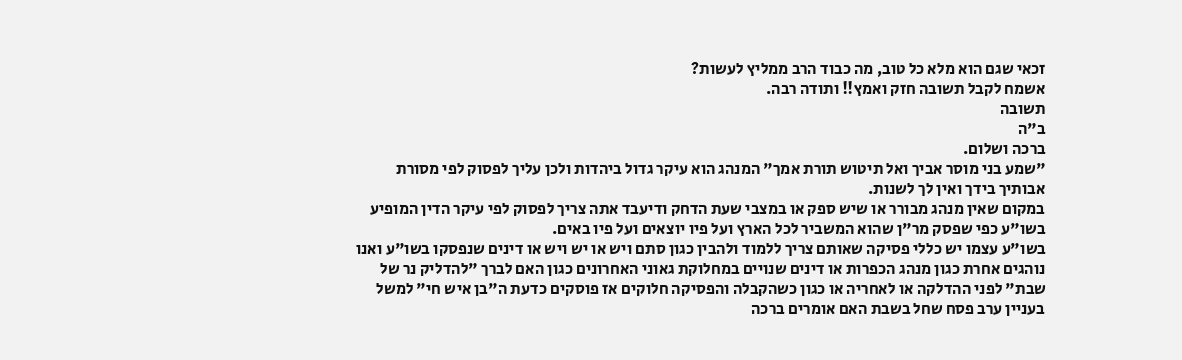זכאי שגם הוא מלא כל טוב, מה כבוד הרב ממליץ לעשות?
אשמח לקבל תשובה חזק ואמץ!! ותודה רבה.
תשובה
ב"ה
ברכה ושלום.
"שמע בני מוסר אביך ואל תיטוש תורת אמך" המנהג הוא עיקר גדול ביהדות ולכן עליך לפסוק לפי מסורת אבותיך בידך ואין לך לשנות.
במקום שאין מנהג מבורר או שיש ספק או במצבי שעת הדחק ודיעבד אתה צריך לפסוק לפי עיקר הדין המופיע בשו"ע כפי שפסק מר"ן שהוא המשביר לכל הארץ ועל פיו יוצאים ועל פיו באים.
בשו"ע עצמו יש כללי פסיקה שאותם צריך ללמוד ולהבין כגון סתם ויש או יש ויש או דינים שנפסקו בשו"ע ואנו נוהגים אחרת כגון מנהג הכפרות או דינים שנויים במחלוקת גאוני האחרונים כגון האם לברך "להדליק נר של שבת" לפני ההדלקה או לאחריה או כגון כשהקבלה והפסיקה חלוקים אז פוסקים כדעת ה"בן איש חי" למשל בעניין ערב פסח שחל בשבת האם אומרים ברכה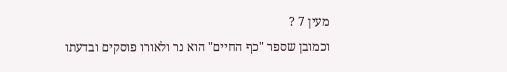מעין 7 ?
וכמובן שספר "כף החיים" הוא נר ולאורו פוסקים ובדעתו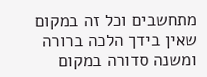מתחשבים וכל זה במקום שאין בידך הלכה ברורה ומשנה סדורה במקום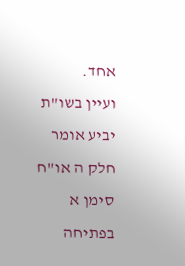אחד.
ועיין בשו"ת יביע אומר חלק ה או"ח סימן א בפתיחה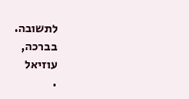לתשובה.
בברכה,
עוזיאל
.